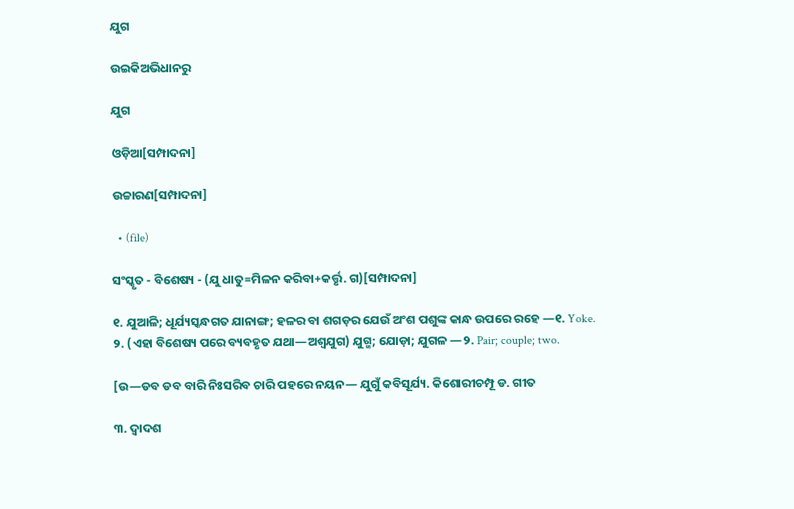ଯୁଗ

ଉଇକିଅଭିଧାନ‌ରୁ

ଯୁଗ

ଓଡ଼ିଆ[ସମ୍ପାଦନା]

ଉଚ୍ଚାରଣ[ସମ୍ପାଦନା]

  • (file)

ସଂସ୍କୃତ - ବିଶେଷ୍ୟ - (ଯୁ ଧାତୁ=ମିଳନ କରିବା+କର୍ତ୍ତୃ. ଗ)[ସମ୍ପାଦନା]

୧. ଯୁଆଳି; ଧୂର୍ଯ୍ୟସ୍କନ୍ଧଗତ ଯାନାଙ୍ଗ; ହଳର ବା ଶଗଡ଼ର ଯେଉଁ ଅଂଶ ପଶୁଙ୍କ କାନ୍ଧ ଉପରେ ରହେ —୧. Yoke.
୨. (ଏହା ବିଶେଷ୍ୟ ପରେ ବ୍ୟବହୃତ ଯଥା—ଅଶ୍ୱଯୁଗ) ଯୁଗ୍ମ; ଯୋଡ଼ା; ଯୁଗଳ —୨. Pair; couple; two.

[ଉ—ଡବ ଡବ ବାରି ନିଃସରିବ ଚାରି ପହରେ ନୟନ— ଯୁଗୁଁ କବିସୂର୍ଯ୍ୟ. କିଶୋରୀଚମ୍ପୂ ଡ. ଗୀତ

୩. ଦ୍ୱାଦଶ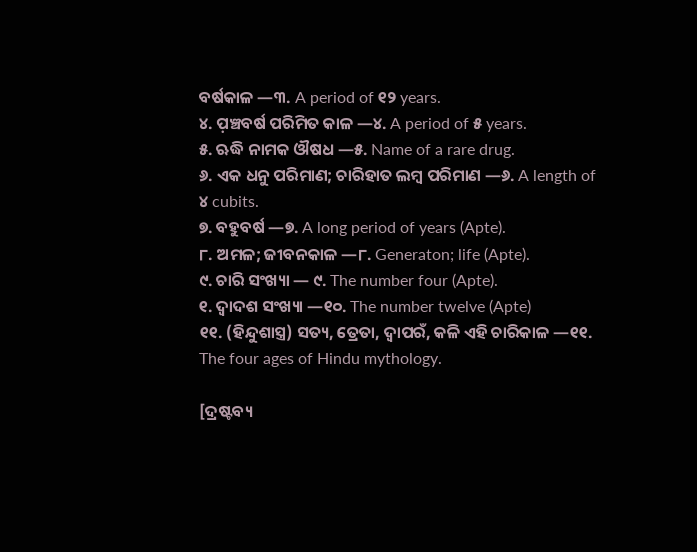ବର୍ଷକାଳ —୩. A period of ୧୨ years.
୪. ପ଼ଞ୍ଚବର୍ଷ ପରିମିତ କାଳ —୪. A period of ୫ years.
୫. ଋଦ୍ଧି ନାମକ ଔଷଧ —୫. Name of a rare drug.
୬. ଏକ ଧନୁ ପରିମାଣ; ଚାରିହାତ ଲମ୍ୱ ପରିମାଣ —୬. A length of ୪ cubits.
୭. ବହୁବର୍ଷ —୭. A long period of years (Apte).
୮. ଅମଳ; ଜୀବନକାଳ —୮. Generaton; life (Apte).
୯. ଚାରି ସଂଖ୍ୟା — ୯. The number four (Apte).
୧. ଦ୍ୱାଦଶ ସଂଖ୍ୟା —୧୦. The number twelve (Apte)
୧୧. (ହିନ୍ଦୁଶାସ୍ତ୍ର) ସତ୍ୟ, ତ୍ରେତା, ଦ୍ୱାପରଁ, କଳି ଏହି ଚାରିକାଳ —୧୧. The four ages of Hindu mythology.

[ଦ୍ରଷ୍ଟବ୍ୟ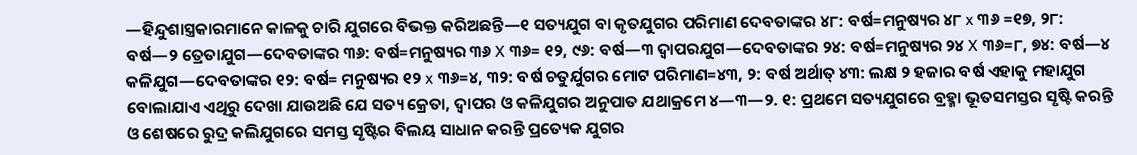—ହିନ୍ଦୁଶାସ୍ତ୍ରକାରମାନେ କାଳକୁ ଚାରି ଯୁଗରେ ବିଭକ୍ତ କରିଅଛନ୍ତି—୧ ସତ୍ୟଯୁଗ ବା କୃତଯୁଗର ପରିମାଣ ଦେବତାଙ୍କର ୪୮: ବର୍ଷ=ମନୁଷ୍ୟର ୪୮ x ୩୬ =୧୭, ୨୮: ବର୍ଷ—୨ ତ୍ରେତାଯୁଗ—ଦେବତାଙ୍କର ୩୬: ବର୍ଷ=ମନୁଷ୍ୟର ୩୬ X ୩୬= ୧୨, ୯୬: ବର୍ଷ—୩ ଦ୍ୱାପରଯୁଗ—ଦେବତାଙ୍କର ୨୪: ବର୍ଷ=ମନୁଷ୍ୟର ୨୪ X ୩୬=୮, ୭୪: ବର୍ଷ—୪ କଳିଯୁଗ—ଦେବତାଙ୍କର ୧୨: ବର୍ଷ= ମନୁଷ୍ୟର ୧୨ x ୩୬=୪, ୩୨: ବର୍ଷ ଚତୁର୍ଯୁଗର ମୋଟ ପରିମାଣ=୪୩, ୨: ବର୍ଷ ଅର୍ଥାତ୍ ୪୩: ଲକ୍ଷ ୨ ହଜାର ବର୍ଷ ଏହାକୁ ମହାଯୁଗ ବୋଲାଯାଏ ଏଥିରୁ ଦେଖା ଯାଉଅଛି ଯେ ସତ୍ୟ କ୍ରେତା, ଦ୍ୱାପର ଓ କଳିଯୁଗର ଅନୁପାତ ଯଥାକ୍ରମେ ୪—୩—୨. ୧: ପ୍ରଥମେ ସତ୍ୟଯୁଗରେ ବ୍ରହ୍ମା ଭୂତସମସ୍ତର ସୃଷ୍ଟି କରନ୍ତି ଓ ଶେଷରେ ରୁଦ୍ର କଲିଯୁଗରେ ସମସ୍ତ ସୃଷ୍ଟିର ବିଲୟ ସାଧାନ କରନ୍ତି ପ୍ରତ୍ୟେକ ଯୁଗର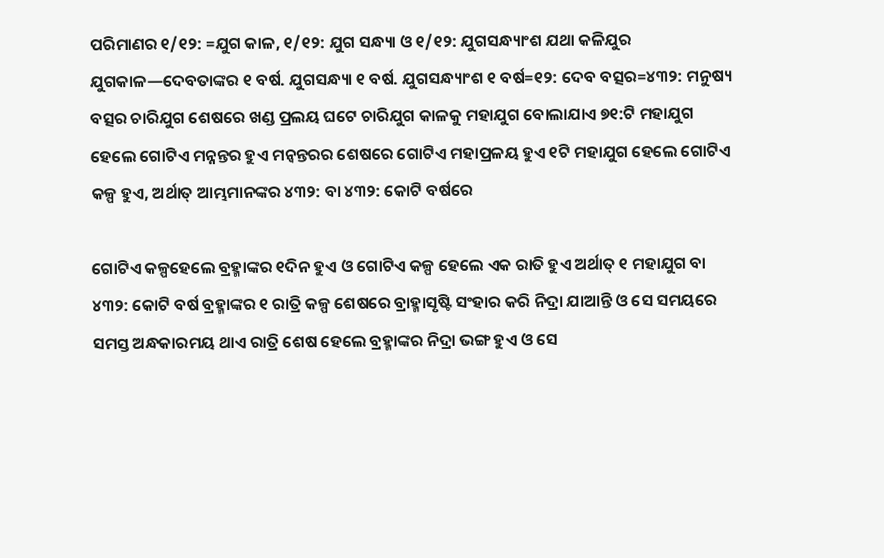ପରିମାଣର ୧/୧୨: =ଯୁଗ କାଳ, ୧/୧୨: ଯୁଗ ସନ୍ଧ୍ୟା ଓ ୧/୧୨: ଯୁଗସନ୍ଧ୍ୟାଂଶ ଯଥା କଳିଯୁର ଯୁଗକାଳ—ଦେବତାଙ୍କର ୧ ବର୍ଷ. ଯୁଗସନ୍ଧ୍ୟା ୧ ବର୍ଷ. ଯୁଗସନ୍ଧ୍ୟାଂଶ ୧ ବର୍ଷ=୧୨: ଦେବ ବତ୍ସର=୪୩୨: ମନୁଷ୍ୟ ବତ୍ସର ଚାରିଯୁଗ ଶେଷରେ ଖଣ୍ଡ ପ୍ରଲୟ ଘଟେ ଚାରିଯୁଗ କାଳକୁ ମହାଯୁଗ ବୋଲାଯାଏ ୭୧:ଟି ମହାଯୁଗ ହେଲେ ଗୋଟିଏ ମନ୍ନନ୍ତର ହୁଏ ମନ୍ୱନ୍ତରର ଶେଷରେ ଗୋଟିଏ ମହାପ୍ରଳୟ ହୁଏ ୧ଟି ମହାଯୁଗ ହେଲେ ଗୋଟିଏ କଳ୍ପ ହୁଏ, ଅର୍ଥାତ୍ ଆମ୍ଭମାନଙ୍କର ୪୩୨: ବା ୪୩୨: କୋଟି ବର୍ଷରେ

ଗୋଟିଏ କଳ୍ପହେଲେ ବ୍ରହ୍ମାଙ୍କର ୧ଦିନ ହୁଏ ଓ ଗୋଟିଏ କଳ୍ପ ହେଲେ ଏକ ରାତି ହୁଏ ଅର୍ଥାତ୍ ୧ ମହାଯୁଗ ବା ୪୩୨: କୋଟି ବର୍ଷ ବ୍ରହ୍ମାଙ୍କର ୧ ରାତ୍ରି କଳ୍ପ ଶେଷରେ ବ୍ରାହ୍ମାସୃଷ୍ଟି ସଂହାର କରି ନିଦ୍ରା ଯାଆନ୍ତି ଓ ସେ ସମୟରେ ସମସ୍ତ ଅନ୍ଧକାରମୟ ଥାଏ ରାତ୍ରି ଶେଷ ହେଲେ ବ୍ରହ୍ମାଙ୍କର ନିଦ୍ରା ଭଙ୍ଗ ହୁଏ ଓ ସେ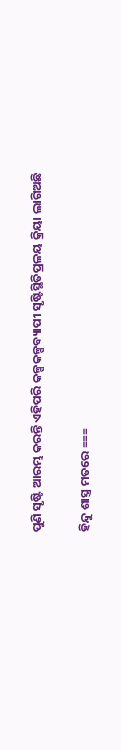ପୁଣି ସୃଷ୍ଟି ଆରମ୍ଭ କରନ୍ତି ଏହିପରି କଳ୍ପକଳ୍ପବ୍ୟାପୀ ସୃଷ୍ଟିସ୍ଥିତିପ୍ରଳୟ କ୍ରିୟା ଲାଗିଅଛି

ହିନ୍ଦୁ ଶାସ୍ତ୍ର ମତରେ ===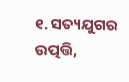୧. ସତ୍ୟଯୁଗର ଉତ୍ପତ୍ତି,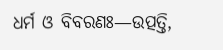ଧର୍ମ ଓ ବିବରଣଃ—ଉତ୍ପତ୍ତି,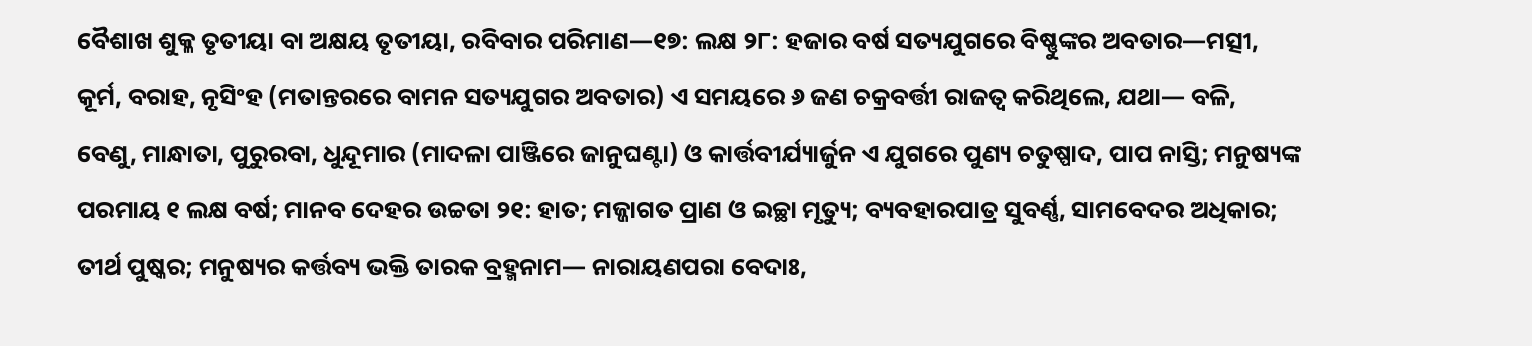ବୈଶାଖ ଶୁକ୍ଳ ତୃତୀୟା ବା ଅକ୍ଷୟ ତୃତୀୟା, ରବିବାର ପରିମାଣ—୧୭: ଲକ୍ଷ ୨୮: ହଜାର ବର୍ଷ ସତ୍ୟଯୁଗରେ ବିଷ୍ଣୁଙ୍କର ଅବତାର—ମତ୍ସୀ, କୂର୍ମ, ବରାହ, ନୃସିଂହ (ମତାନ୍ତରରେ ବାମନ ସତ୍ୟଯୁଗର ଅବତାର) ଏ ସମୟରେ ୬ ଜଣ ଚକ୍ରବର୍ତ୍ତୀ ରାଜତ୍ୱ କରିଥିଲେ, ଯଥା— ବଳି, ବେଣୁ, ମାନ୍ଧାତା, ପୁରୁରବା, ଧୁନ୍ଦୂମାର (ମାଦଳା ପାଞ୍ଜିରେ ଜାନୁଘଣ୍ଟା) ଓ କାର୍ତ୍ତବୀର୍ଯ୍ୟାର୍ଜୁନ ଏ ଯୁଗରେ ପୁଣ୍ୟ ଚତୁଷ୍ପାଦ, ପାପ ନାସ୍ତି; ମନୁଷ୍ୟଙ୍କ ପରମାୟ ୧ ଲକ୍ଷ ବର୍ଷ; ମାନବ ଦେହର ଉଚ୍ଚତା ୨୧: ହାତ; ମଜ୍ଜାଗତ ପ୍ରାଣ ଓ ଇଚ୍ଛା ମୃତ୍ୟୁ; ବ୍ୟବହାରପାତ୍ର ସୁବର୍ଣ୍ଣ, ସାମବେଦର ଅଧିକାର; ତୀର୍ଥ ପୁଷ୍କର; ମନୁଷ୍ୟର କର୍ତ୍ତବ୍ୟ ଭକ୍ତି ତାରକ ବ୍ରହ୍ମନାମ— ନାରାୟଣପରା ବେଦାଃ,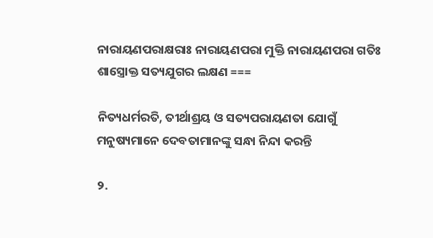ନାରାୟଣପରାକ୍ଷରାଃ ନାରାୟଣପରା ମୁକ୍ତି ନାରାୟଣପରା ଗତିଃ ଶାସ୍ତ୍ରୋକ୍ତ ସତ୍ୟଯୁଗର ଲକ୍ଷଣ ===

ନିତ୍ୟଧର୍ମରତି, ତୀର୍ଥାଶ୍ରୟ ଓ ସତ୍ୟପରାୟଣତା ଯୋଗୁଁ ମନୁଷ୍ୟମାନେ ଦେବତାମାନଙ୍କୁ ସନ୍ଧା ନିନ୍ଦା କରନ୍ତି

୨.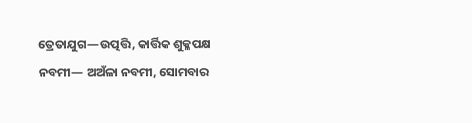ତ୍ରେତାଯୁଗ—ଉତ୍ପତ୍ତି, କାର୍ତ୍ତିକ ଶୁକ୍ଳପକ୍ଷ ନବମୀ— ଅଅଁଳା ନବମୀ, ସୋମବାର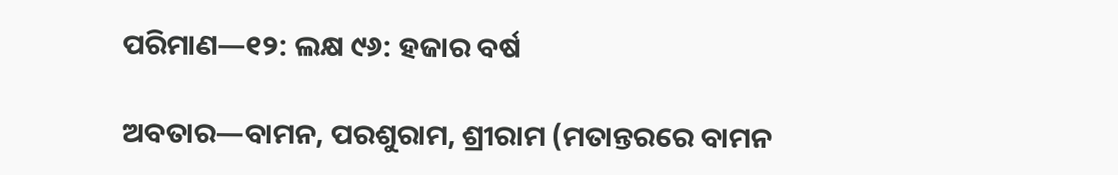ପରିମାଣ—୧୨: ଲକ୍ଷ ୯୬: ହଜାର ବର୍ଷ

ଅବତାର—ବାମନ, ପରଶୁରାମ, ଶ୍ରୀରାମ (ମତାନ୍ତରରେ ବାମନ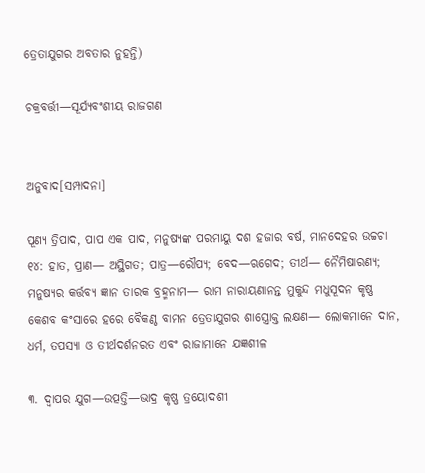ତ୍ରେତାଯୁଗର ଅବତାର ନୁହନ୍ତି)

ଚକ୍ରବର୍ତ୍ତୀ—ସୂର୍ଯ୍ୟବଂଶୀୟ ରାଜଗଣ


ଅନୁବାଦ[ସମ୍ପାଦନା]

ପୂଣ୍ୟ ତ୍ରିପାଦ, ପାପ ଏକ ପାଦ, ମନୁଷ୍ୟଙ୍କ ପରମାୟୁ ଦଶ ହଜାର ବର୍ଷ, ମାନଦେହର ଉଚ୍ଚଚା ୧୪: ହାତ, ପ୍ରାଣ— ଅସ୍ଥିଗତ; ପାତ୍ର—ରୌପ୍ୟ; ବେଦ—ଋଗେଦ; ତୀର୍ଥ— ନୈମିଷାରଣ୍ୟ; ମନୁଷ୍ୟର କର୍ତ୍ତବ୍ୟ ଜ୍ଞାନ ତାରକ ବ୍ରହ୍ମନାମ— ରାମ ନାରାୟଣାନନ୍ତ ମୁକୁନ୍ଦ ମଧୁସୂଦନ କୃଷ୍ଣ କେଶବ କଂସାରେ ହରେ ବୈକଣ୍ଠ ବାମନ ତ୍ରେତାଯୁଗର ଶାସ୍ତ୍ରୋକ୍ତ ଲକ୍ଷଣ— ଲୋକମାନେ ଦାନ, ଧର୍ମ, ତପସ୍ୟା ଓ ତୀର୍ଥଦର୍ଶନରତ ଏବଂ ରାଜାମାନେ ଯଜ୍ଞଶୀଳ

୩. ଦ୍ୱାପର ଯୁଗ—ଉତ୍ପତ୍ତି—ଭାଦ୍ର କୃଷ୍ଣ ତ୍ରୟୋଦଶୀ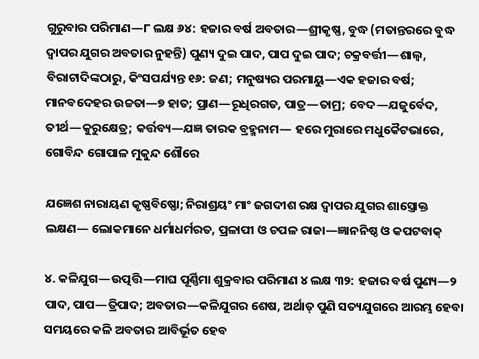ଗୁରୁବାର ପରିମାଣ—୮ ଲକ୍ଷ ୬୪: ହଜାର ବର୍ଷ ଅବତାର—ଶ୍ରୀକୃଷ୍ଣ, ବୁଦ୍ଧ (ମତାନ୍ତରରେ ବୁଦ୍ଧ ଦ୍ୱାପର ଯୁଗର ଅବତାର ନୁହନ୍ତି) ପୁଣ୍ୟ ଦୁଇ ପାଦ, ପାପ ଦୁଇ ପାଦ; ଚକ୍ରବର୍ତ୍ତୀ—ଶାଲ୍ୱ, ବିରାଟାଦିଙ୍କଠାରୁ, କିଂସପର୍ଯ୍ୟନ୍ତ ୧୬: ଜଣ; ମନୁଷ୍ୟର ପରମାୟୁ—ଏକ ହଜାର ବର୍ଷ; ମାନବଦେହର ଉଚ୍ଚତା—୭ ହାତ; ପ୍ରାଣ—ରୂଧିରଗତ, ପାତ୍ର—ତାମ୍ର; ବେଦ—ଯଜୁର୍ବେଦ, ତୀର୍ଥ—କୁରୁକ୍ଷେତ୍ର; କର୍ତ୍ତବ୍ୟ—ଯଜ୍ଞ ତାରକ ବ୍ରହ୍ମନାମ— ହରେ ମୁରାରେ ମଧୁକୈଟଭାରେ, ଗୋବିନ୍ଦ ଗୋପାଳ ମୁକୁନ୍ଦ ଶୌରେ

ଯଜ୍ଞେଶ ନାରାୟଣ କୃଷ୍ଣବିଷ୍ଣୋ; ନିରାଶ୍ରୟଂ ମାଂ ଜଗଦୀଶ ରକ୍ଷ ଦ୍ୱାପର ଯୁଗର ଶାସ୍ତ୍ରୋକ୍ତ ଲକ୍ଷଣ— ଲୋକମାନେ ଧର୍ମାଧର୍ମରତ, ପ୍ରଳାପୀ ଓ ଚପଳ ରାଜା—ଜ୍ଞାନନିଷ୍ଠ ଓ କପଟବାକ୍

୪. କଳିଯୁଗ—ଉତ୍ପତ୍ତି—ମାଘ ପୂର୍ଣ୍ଣିମା ଶୁକ୍ରବାର ପରିମାଣ ୪ ଲକ୍ଷ ୩୨: ହଜାର ବର୍ଷ ପୁଣ୍ୟ—୨ ପାଦ, ପାପ—ତ୍ରିପାଦ; ଅବତାର—କଳିଯୁଗର ଶେଷ, ଅର୍ଥାତ୍ ପୁଣି ସତ୍ୟଯୁଗରେ ଆରମ୍ଭ ହେବା ସମୟରେ କଳି ଅବତାର ଆବିର୍ଭୂତ ହେବ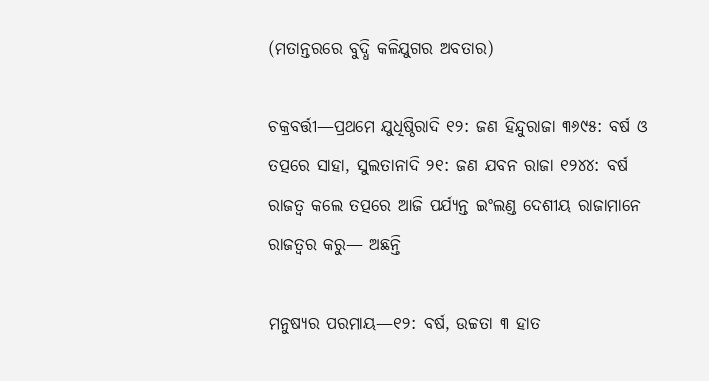(ମତାନ୍ତରରେ ବୁଦ୍ଧି କଳିଯୁଗର ଅବତାର)

ଚକ୍ରବର୍ତ୍ତୀ—ପ୍ରଥମେ ଯୁଧିଷ୍ଠିରାଦି ୧୨: ଜଣ ହିନ୍ଦୁରାଜା ୩୬୯୫: ବର୍ଷ ଓ ତତ୍ପରେ ସାହା, ସୁଲତାନାଦି ୨୧: ଜଣ ଯବନ ରାଜା ୧୨୪୪: ବର୍ଷ ରାଜତ୍ୱ କଲେ ତତ୍ପରେ ଆଜି ପର୍ଯ୍ୟନ୍ତ ଇଂଲଣ୍ଡ ଦେଶୀୟ ରାଜାମାନେ ରାଜତ୍ୱର କରୁ— ଅଛନ୍ତି

ମନୁଷ୍ୟର ପରମାୟ—୧୨: ବର୍ଷ, ଉଚ୍ଚତା ୩ ହାତ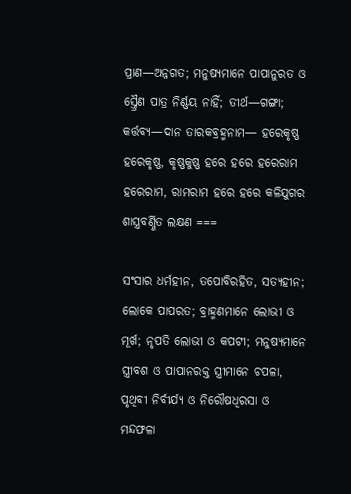ପ୍ରାଣ—ଅନ୍ନଗତ; ମନୁଷ୍ୟମାନେ ପାପାନୁରତ ଓ ସ୍ତ୍ରୈଣ ପାତ୍ର ନିର୍ଣ୍ଣୟ ନାହିଁ; ତୀର୍ଥ—ଗଙ୍ଗା; କର୍ତ୍ତବ୍ୟ—ଦାନ ତାରକବ୍ରହ୍ମନାମ— ହରେକୃଷ୍ଣ ହରେକୃଷ୍ଣ, କୃଷ୍ଣକୁଷ୍ଣ ହରେ ହରେ ହରେରାମ ହରେରାମ, ରାମରାମ ହରେ ହରେ କଳିଯୁଗର ଶାସ୍ତ୍ରବର୍ଣ୍ଣିତ ଲକ୍ଷଣ ===

ସଂସାର ଧର୍ମହୀନ, ତପୋବିରହିତ, ସତ୍ୟହୀନ; ଲୋକେ ପାପରତ; ବ୍ରାହ୍ମଣମାନେ ଲୋଭୀ ଓ ମୂର୍ଖ; ନୃପତି ଲୋଭୀ ଓ କପଟୀ; ମନୁଷ୍ୟମାନେ ସ୍ତ୍ରୀବଶ ଓ ପାପାନରକ୍ତ ସ୍ତ୍ରୀମାନେ ଚପଳା, ପୃଥିବୀ ନିର୍ବୀର୍ଯ୍ୟ ଓ ନିରୌଷଧିରସା ଓ ମନ୍ଦଫଳା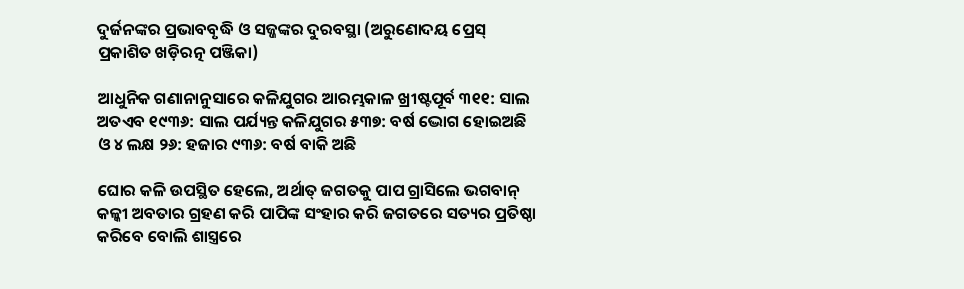ଦୁର୍ଜନଙ୍କର ପ୍ରଭାବବୃଦ୍ଧି ଓ ସଜ୍ଜଙ୍କର ଦୁରବସ୍ଥା (ଅରୁଣୋଦୟ ପ୍ରେସ୍ ପ୍ରକାଶିତ ଖଡ଼ିରତ୍ନ ପଞ୍ଜିକା)

ଆଧୁନିକ ଗଣାନାନୁସାରେ କଳିଯୁଗର ଆରମ୍ଭକାଳ ଖ୍ରୀଷ୍ଟପୂର୍ବ ୩୧୧: ସାଲ ଅତଏବ ୧୯୩୬: ସାଲ ପର୍ଯ୍ୟନ୍ତ କଳିଯୁଗର ୫୩୭: ବର୍ଷ ଦ୍ଭୋଗ ହୋଇଅଛି ଓ ୪ ଲକ୍ଷ ୨୬: ହଜାର ୯୩୬: ବର୍ଷ ବାକି ଅଛି

ଘୋର କଳି ଉପସ୍ଥିତ ହେଲେ, ଅର୍ଥାତ୍ ଜଗତକୁ ପାପ ଗ୍ରାସିଲେ ଭଗବାନ୍ କଳ୍କୀ ଅବତାର ଗ୍ରହଣ କରି ପାପିଙ୍କ ସଂହାର କରି ଜଗତରେ ସତ୍ୟର ପ୍ରତିଷ୍ଠା କରିବେ ବୋଲି ଶାସ୍ତ୍ରରେ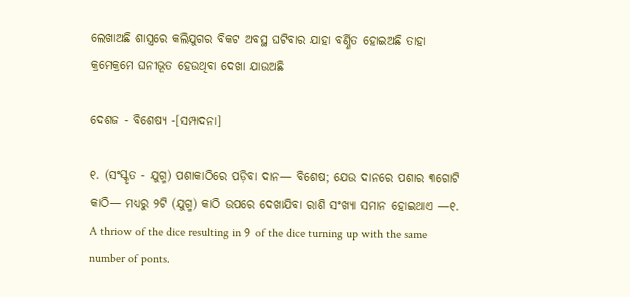ଲେଖାଅଛି ଶାସ୍ତ୍ରରେ କଲିଯୁଗର ବିକଟ ଅବସ୍ଥ ଘଟିବାର ଯାହା ବର୍ଣ୍ଣିତ ହୋଇଅଛି ତାହା କ୍ରମେକ୍ରମେ ଘନୀଭୂତ ହେଉଥିବା ଦେଖା ଯାଉଅଛି

ଦେଶଜ - ବିଶେଷ୍ୟ -[ସମ୍ପାଦନା]

୧. (ସଂସ୍କୃତ - ଯୁଗ୍ମ) ପଶାକାଠିରେ ପଡ଼ିବା ଦାନ— ବିଶେଷ; ଯେଉ ଦାନରେ ପଶାର ୩ଗୋଟି କାଠି— ମଧ୍ୟରୁ ୨ଟି (ଯୁଗ୍ମ) କାଠି ଉପରେ ଦେଖାଯିବା ରାଶି ସଂଖ୍ୟା ସମାନ ହୋଇଥାଏ —୧. A thriow of the dice resulting in ୨ of the dice turning up with the same number of ponts.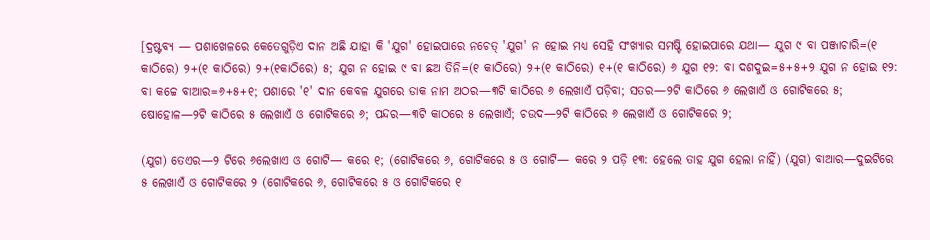[ଦ୍ରଷ୍ଟବ୍ୟ — ପଶାଖେଳରେ କେତେଗୁଡ଼ିଏ ଦାନ ଅଛି ଯାହା କି 'ଯୁଗ' ହୋଇପାରେ ନଚେତ୍ 'ଯୁଗ' ନ ହୋଇ ମଧ୍ୟ ସେହି ସଂଖ୍ୟାର ସମଷ୍ଟି ହୋଇପାରେ ଯଥା— ଯୁଗ ୯ ବା ପଞ୍ଜାଚାରି=(୧ କାଠିରେ) ୨+(୧ କାଠିରେ) ୨+(୧କାଠିରେ) ୫; ଯୁଗ ନ ହୋଇ ୯ ବା ଛଅ ତିନି=(୧ କାଠିରେ) ୨+(୧ କାଠିରେ) ୧+(୧ କାଠିରେ) ୬ ଯୁଗ ୧୨: ବା ଦଶଦୁଇ=୫+୫+୨ ଯୁଗ ନ ହୋଇ ୧୨: ବା କଚ୍ଚେ ବାଆର=୬+୫+୧; ପଶାରେ '୧' ଦାନ କେବଳ ଯୁଗରେ ଡାକ ନାମ ଅଠର—୩ଟି କାଠିରେ ୬ ଲେଖାଏଁ ପଡ଼ିବା; ସତର—୨ଟି କାଠିରେ ୬ ଲେଖାଏଁ ଓ ଗୋଟିକରେ ୫; ଷୋହୋଳ—୨ଟି କାଠିରେ ୫ ଲେଖାଏଁ ଓ ଗୋଟିକରେ ୬; ପନ୍ଦର—୩ଟି କାଠରେ ୫ ଲେଖାଏଁ; ଚଉଦ—୨ଟି କାଠିରେ ୬ ଲେଖାଏଁ ଓ ଗୋଟିକରେ ୨;

(ଯୁଗ) ତେଏର—୨ ଟିରେ ୬ଲେଖାଏ ଓ ଗୋଟି— କରେ ୧; (ଗୋଟିକରେ ୬, ଗୋଟିକରେ ୫ ଓ ଗୋଟି— କରେ ୨ ପଡ଼ି ୧୩: ହେଲେ ତାହ ଯୁଗ ହେଲା ନାହିଁ) (ଯୁଗ) ବାଆର—ଦୁଇଟିରେ ୫ ଲେଖାଏଁ ଓ ଗୋଟିକରେ ୨ (ଗୋଟିକରେ ୬, ଗୋଟିକରେ ୫ ଓ ଗୋଟିକରେ ୧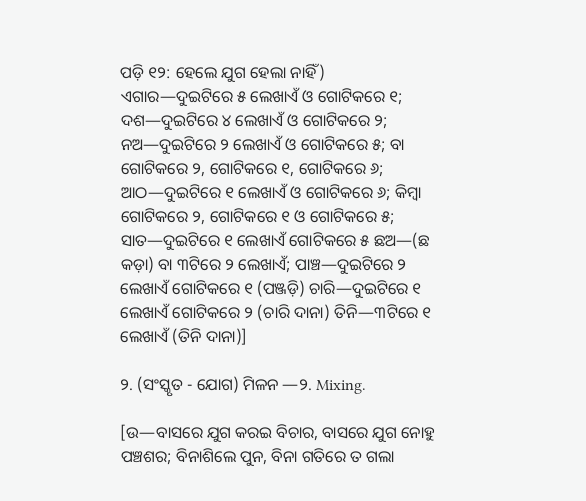ପଡ଼ି ୧୨: ହେଲେ ଯୁଗ ହେଲା ନାହିଁ) ଏଗାର—ଦୁଇଟିରେ ୫ ଲେଖାଏଁ ଓ ଗୋଟିକରେ ୧; ଦଶ—ଦୁଇଟିରେ ୪ ଲେଖାଏଁ ଓ ଗୋଟିକରେ ୨; ନଅ—ଦୁଇଟିରେ ୨ ଲେଖାଏଁ ଓ ଗୋଟିକରେ ୫; ବା ଗୋଟିକରେ ୨, ଗୋଟିକରେ ୧, ଗୋଟିକରେ ୬; ଆଠ—ଦୁଇଟିରେ ୧ ଲେଖାଏଁ ଓ ଗୋଟିକରେ ୬; କିମ୍ୱା ଗୋଟିକରେ ୨, ଗୋଟିକରେ ୧ ଓ ଗୋଟିକରେ ୫; ସାତ—ଦୁଇଟିରେ ୧ ଲେଖାଏଁ ଗୋଟିକରେ ୫ ଛଅ—(ଛ କଡ଼ା) ବା ୩ଟିରେ ୨ ଲେଖାଏଁ; ପାଞ୍ଚ—ଦୁଇଟିରେ ୨ ଲେଖାଏଁ ଗୋଟିକରେ ୧ (ପଞ୍ଜଡ଼ି) ଚାରି—ଦୁଇଟିରେ ୧ ଲେଖାଏଁ ଗୋଟିକରେ ୨ (ଚାରି ଦାନା) ତିନି—୩ଟିରେ ୧ ଲେଖାଏଁ (ତିନି ଦାନା)]

୨. (ସଂସ୍କୃତ - ଯୋଗ) ମିଳନ —୨. Mixing.

[ଉ—ବାସରେ ଯୁଗ କରଇ ବିଚାର, ବାସରେ ଯୁଗ ନୋହୁ ପଞ୍ଚଶର; ବିନାଶିଲେ ପୁନ, ବିନା ଗତିରେ ତ ଗଲା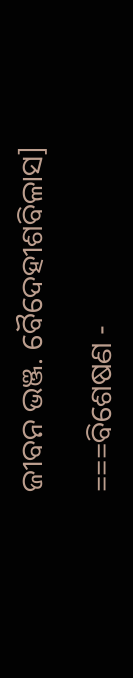ଜୀବନ ଭଞ୍ଜ. ବୈଦେହୀଶବିଳାସ]

===ବିଶେଷଣ -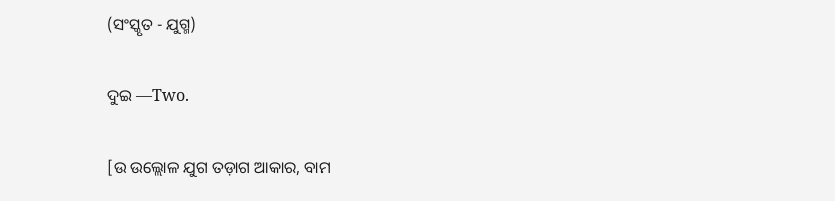(ସଂସ୍କୃତ - ଯୁଗ୍ମ)

ଦୁଇ —Two.

[ଉ ଉଲ୍ଲୋଳ ଯୁଗ ତଡ଼ାଗ ଆକାର, ବାମ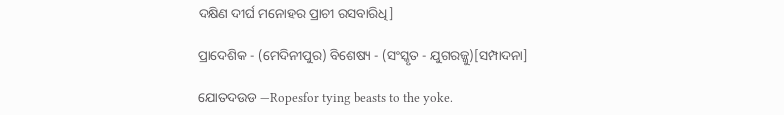ଦକ୍ଷିଣ ଦୀର୍ଘ ମନୋହର ପ୍ରାଚୀ ରସବାରିଧି]

ପ୍ରାଦେଶିକ - (ମେଦିନୀପୁର) ବିଶେଷ୍ୟ - (ସଂସ୍କୃତ - ଯୁଗରଜ୍ଜୁ)[ସମ୍ପାଦନା]

ଯୋତଦଉଡ —Ropesfor tying beasts to the yoke.